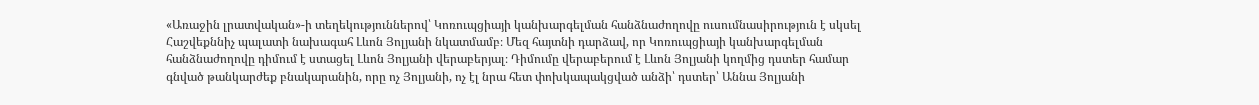«Առաջին լրատվական»-ի տեղեկություններով՝ Կոռուպցիայի կանխարգելման հանձնաժողովը ուսումնասիրություն է սկսել Հաշվեքննիչ պալատի նախագահ Լևոն Յոլյանի նկատմամբ։ Մեզ հայտնի դարձավ, որ Կոռուպցիայի կանխարգելման հանձնաժողովը դիմում է ստացել Լևոն Յոլյանի վերաբերյալ։ Դիմումը վերաբերում է Լևոն Յոլյանի կողմից դստեր համար գնված թանկարժեք բնակարանին, որը ոչ Յոլյանի, ոչ էլ նրա հետ փոխկապակցված անձի՝ դստեր՝ Աննա Յոլյանի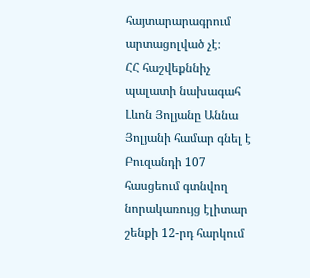հայտարարագրում արտացոլված չէ։
ՀՀ հաշվեքննիչ պալատի նախագահ Լևոն Յոլյանը Աննա Յոլյանի համար գնել է Բուզանդի 107 հասցեում գտնվող նորակառույց էլիտար շենքի 12-րդ հարկում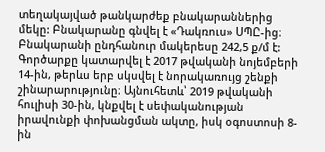տեղակայված թանկարժեք բնակարաններից մեկը: Բնակարանը գնվել է «Դակռուս» ՍՊԸ-ից։ Բնակարանի ընդհանուր մակերեսը 242,5 ք/մ է: Գործարքը կատարվել է 2017 թվականի նոյեմբերի 14-ին, թերևս երբ սկսվել է նորակառույց շենքի շինարարությունը։ Այնուհետև՝ 2019 թվականի հուլիսի 30-ին, կնքվել է սեփականության իրավունքի փոխանցման ակտը, իսկ օգոստոսի 8-ին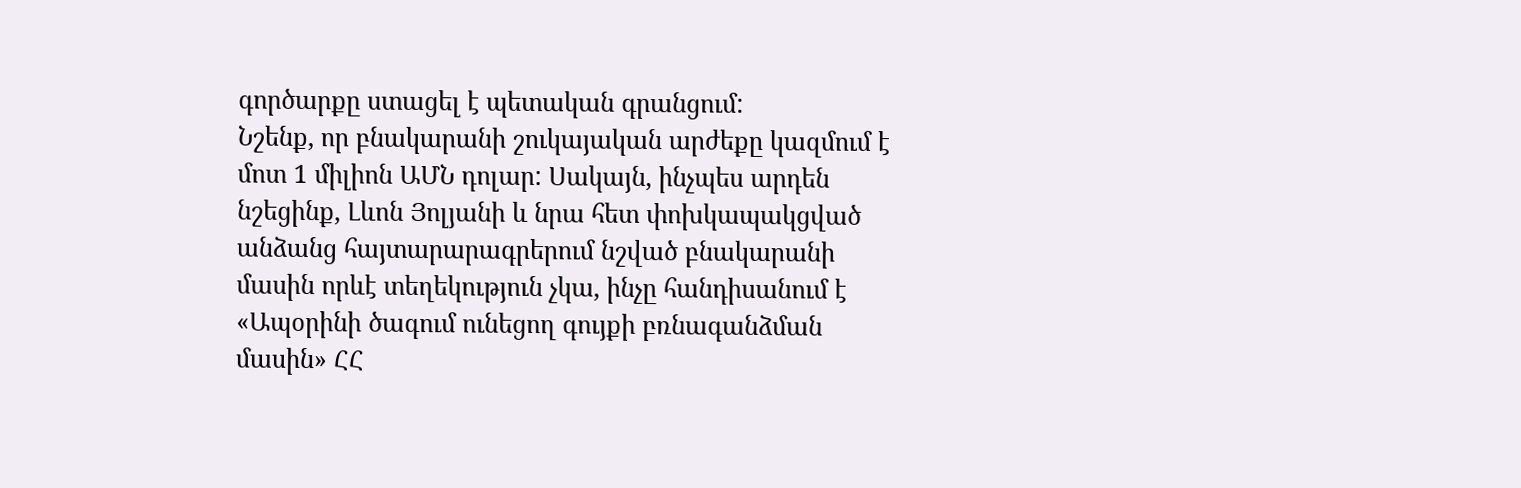գործարքը ստացել է պետական գրանցում:
Նշենք, որ բնակարանի շուկայական արժեքը կազմում է մոտ 1 միլիոն ԱՄՆ դոլար: Սակայն, ինչպես արդեն նշեցինք, Լևոն Յոլյանի և նրա հետ փոխկապակցված անձանց հայտարարագրերում նշված բնակարանի մասին որևէ տեղեկություն չկա, ինչը հանդիսանում է «Ապօրինի ծագում ունեցող գույքի բռնագանձման մասին» ՀՀ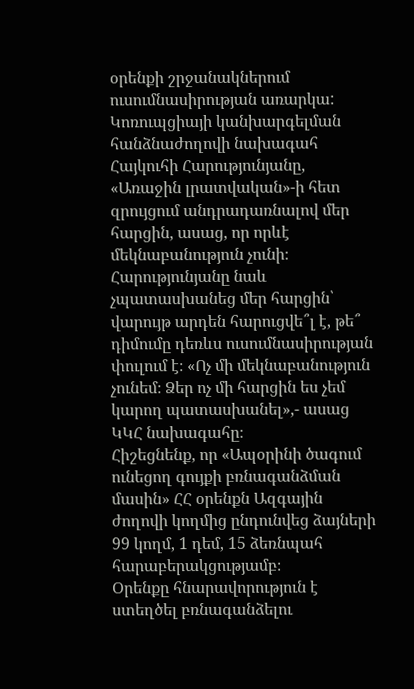օրենքի շրջանակներում ուսումնասիրության առարկա:
Կոռուպցիայի կանխարգելման հանձնաժողովի նախագահ Հայկուհի Հարությունյանը, «Առաջին լրատվական»-ի հետ զրույցում անդրադառնալով մեր հարցին, ասաց, որ որևէ մեկնաբանություն չունի։ Հարությունյանը նաև չպատասխանեց մեր հարցին՝ վարույթ արդեն հարուցվե՞լ է, թե՞ դիմումը դեռևս ուսումնասիրության փուլում է։ «Ոչ մի մեկնաբանություն չունեմ։ Ձեր ոչ մի հարցին ես չեմ կարող պատասխանել»,- ասաց ԿԿՀ նախագահը։
Հիշեցնենք, որ «Ապօրինի ծագում ունեցող գույքի բռնագանձման մասին» ՀՀ օրենքն Ազգային ժողովի կողմից ընդունվեց ձայների 99 կողմ, 1 դեմ, 15 ձեռնպահ հարաբերակցությամբ։
Օրենքը հնարավորություն է ստեղծել բռնագանձելու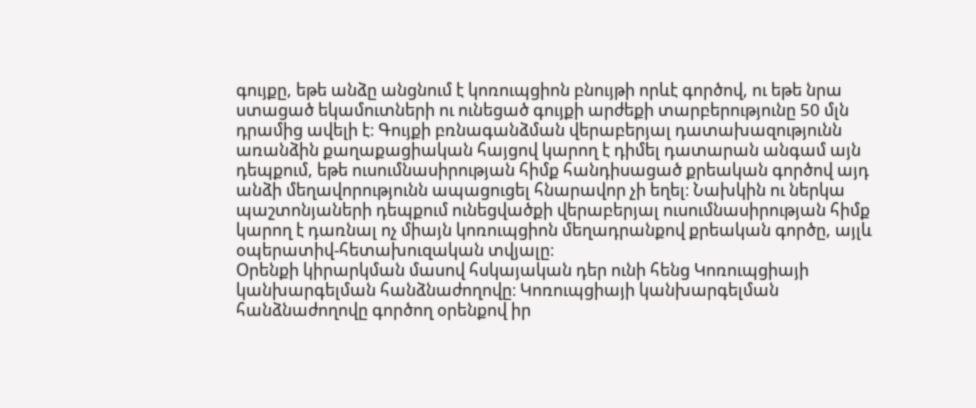գույքը, եթե անձը անցնում է կոռուպցիոն բնույթի որևէ գործով, ու եթե նրա ստացած եկամուտների ու ունեցած գույքի արժեքի տարբերությունը 50 մլն դրամից ավելի է։ Գույքի բռնագանձման վերաբերյալ դատախազությունն առանձին քաղաքացիական հայցով կարող է դիմել դատարան անգամ այն դեպքում, եթե ուսումնասիրության հիմք հանդիսացած քրեական գործով այդ անձի մեղավորությունն ապացուցել հնարավոր չի եղել։ Նախկին ու ներկա պաշտոնյաների դեպքում ունեցվածքի վերաբերյալ ուսումնասիրության հիմք կարող է դառնալ ոչ միայն կոռուպցիոն մեղադրանքով քրեական գործը, այլև օպերատիվ-հետախուզական տվյալը։
Օրենքի կիրարկման մասով հսկայական դեր ունի հենց Կոռուպցիայի կանխարգելման հանձնաժողովը։ Կոռուպցիայի կանխարգելման հանձնաժողովը գործող օրենքով իր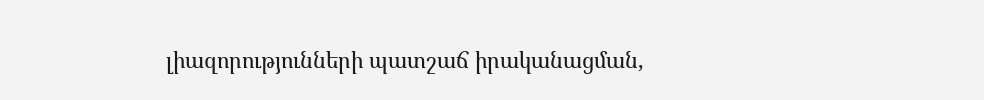լիազորությունների պատշաճ իրականացման,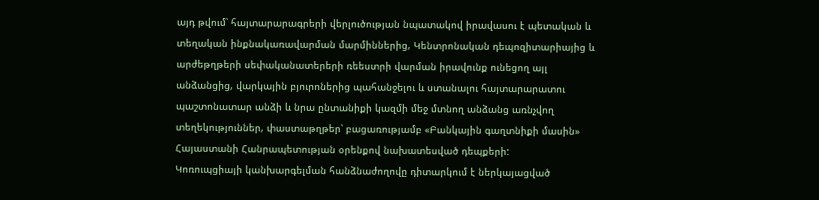այդ թվում՝ հայտարարագրերի վերլուծության նպատակով իրավասու է պետական և տեղական ինքնակառավարման մարմիններից, Կենտրոնական դեպոզիտարիայից և արժեթղթերի սեփականատերերի ռեեստրի վարման իրավունք ունեցող այլ անձանցից, վարկային բյուրոներից պահանջելու և ստանալու հայտարարատու պաշտոնատար անձի և նրա ընտանիքի կազմի մեջ մտնող անձանց առնչվող տեղեկություններ, փաստաթղթեր՝ բացառությամբ «Բանկային գաղտնիքի մասին» Հայաստանի Հանրապետության օրենքով նախատեսված դեպքերի:
Կոռուպցիայի կանխարգելման հանձնաժողովը դիտարկում է ներկայացված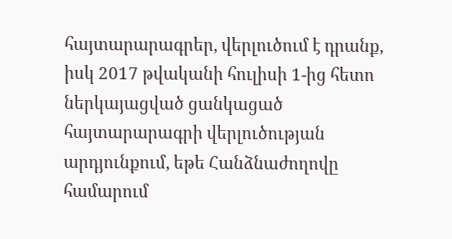հայտարարագրեր, վերլուծում է դրանք, իսկ 2017 թվականի հուլիսի 1-ից հետո ներկայացված ցանկացած հայտարարագրի վերլուծության արդյունքում, եթե Հանձնաժողովը համարում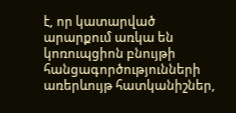է, որ կատարված արարքում առկա են կոռուպցիոն բնույթի հանցագործությունների առերևույթ հատկանիշներ,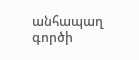անհապաղ գործի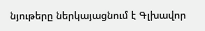նյութերը ներկայացնում է Գլխավոր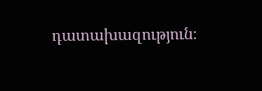դատախազություն։